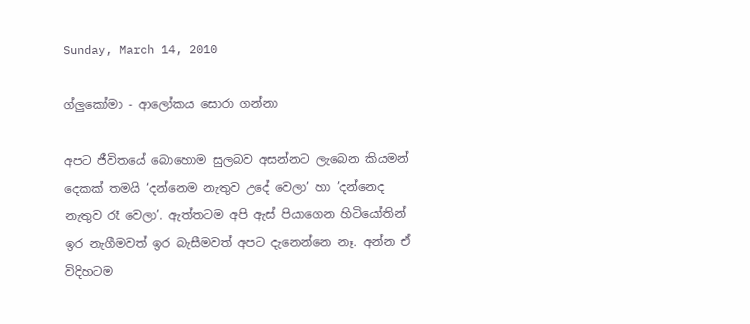Sunday, March 14, 2010

ග්ලුකෝමා - ආලෝකය සොරා ගන්නා

අපට ජීවිතයේ බොහොම සුලබව අසන්නට ලැබෙන කියමන් දෙකක් තමයි ‘දන්නෙම නැතුව උදේ වෙලා’ හා ’දන්නෙද නැතුව රෑ වෙලා’. ඇත්තටම අපි ඇස් පියාගෙන හිටියෝතින් ඉර නැගීමවත් ඉර බැසීමවත් අපට දැනෙන්නෙ නෑ. අන්න ඒ විදිහටම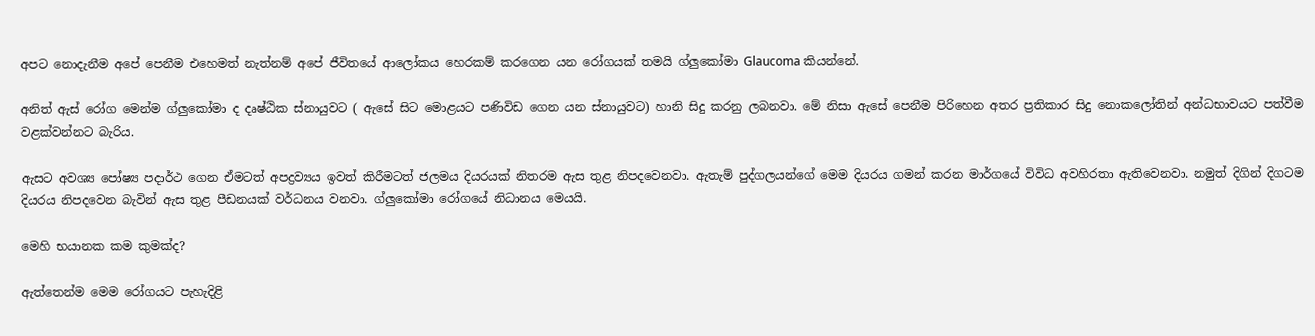අපට නොදැනීම අපේ පෙනීම එහෙමත් නැත්නම් අපේ ජීවිතයේ ආලෝකය හෙරකම් කරගෙන යන රෝගයක් තමයි ග්ලුකෝමා Glaucoma කියන්නේ.

අනිත් ඇස් රෝග මෙන්ම ග්ලුකෝමා ද දෘෂ්ඨික ස්නායුවට ( ඇසේ සිට මොළයට පණිවිඩ ගෙන යන ස්නායුවට) හානි සිදු කරනු ලබනවා. මේ නිසා ඇසේ පෙනීම පිරිහෙන අතර ප්‍රතිකාර සිදු නොකලෝතින් අන්ධභාවයට පත්වීම වළක්වන්නට බැරිය.

ඇසට අවශ්‍ය පෝෂ්‍ය පදාර්ථ ගෙන ඒමටත් අපද්‍රව්‍යය ඉවත් කිරීමටත් ජලමය දියරයක් නිතරම ඇස තුළ නිපදවෙනවා. ඇතැම් පුද්ගලයන්ගේ මෙම දියරය ගමන් කරන මාර්ගයේ විවිධ අවහිරතා ඇතිවෙනවා. නමුත් දිගින් දිගටම දියරය නිපදවෙන බැවින් ඇස තුළ පීඩනයක් වර්ධනය වනවා. ග්ලුකෝමා රෝගයේ නිධානය මෙයයි.

මෙහි භයානක කම කුමක්ද?

ඇත්තෙන්ම මෙම රෝගයට පැහැදිළි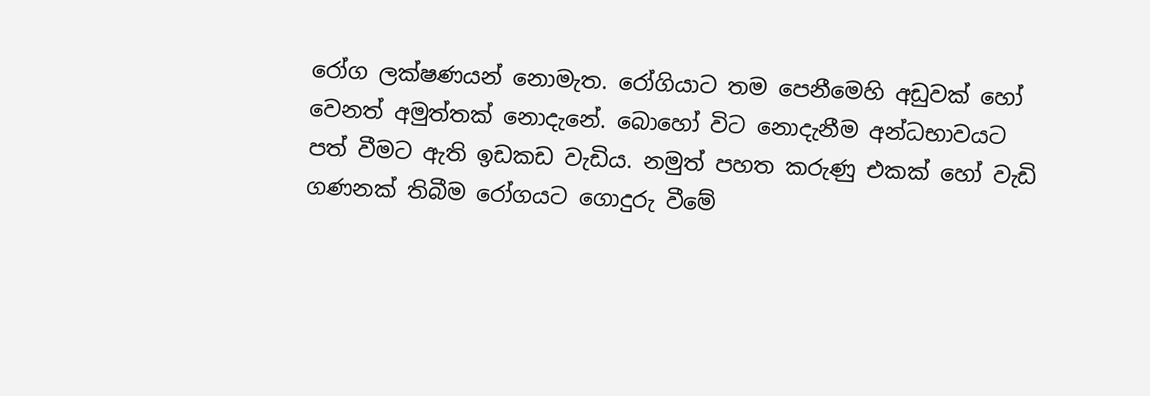රෝග ලක්ෂණයන් නොමැත. රෝගියාට තම පෙනීමෙහි අඩුවක් හෝ වෙනත් අමුත්තක් නොදැනේ. බොහෝ විට නොදැනීම අන්ධභාවයට පත් වීමට ඇති ඉඩකඩ වැඩිය. නමුත් පහත කරුණු එකක් හෝ වැඩි ගණනක් තිබීම රෝගයට ගොදුරු වීමේ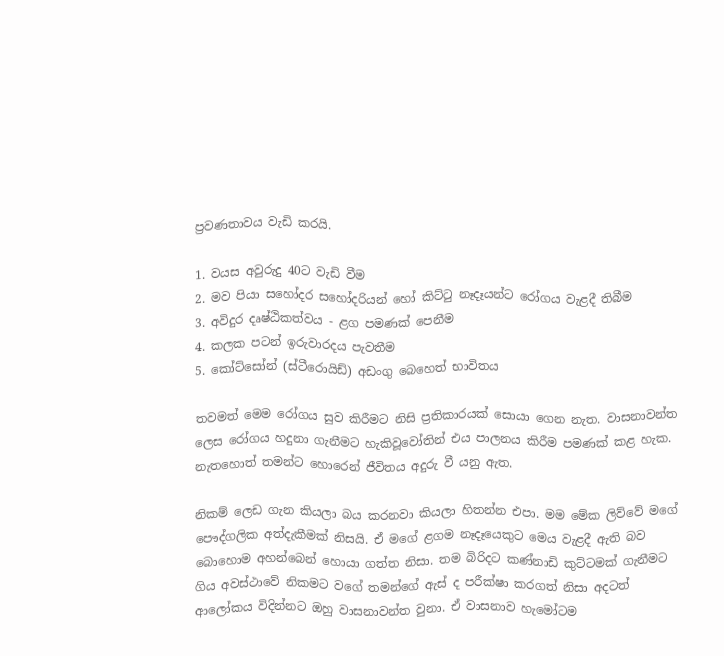ප්‍රවණතාවය වැඩි කරයි.

1. වයස අවුරුදු 40ට වැඩි වීම
2. මව පියා සහෝදර සහෝදරියන් හෝ කිට්ටු නෑදෑයන්ට රෝගය වැළදී තිබීම
3. අවිදුර දෘෂ්ඨිකත්වය - ළග පමණක් පෙනීම
4. කලක පටන් ඉරුවාරදය පැවතීම
5. කෝට්සෝන් (ස්ටීරොයිඩ්) අඩංගු බෙහෙත් භාවිතය

තවමත් මෙම රෝගය සුව කිරීමට නිසි ප්‍රතිකාරයක් සොයා ගෙන නැත. වාසනාවන්ත ලෙස රෝගය හදුනා ගැනීමට හැකිවූවෝතින් එය පාලනය කිරීම පමණක් කළ හැක. නැතහොත් තමන්ට හොරෙන් ජීවිතය අදුරු වී යනු ඇත.

නිකම් ලෙඩ ගැන කියලා බය කරනවා කියලා හිතන්න එපා. මම මේක ලිව්වේ මගේ පෞද්ගලික අත්දැකීමක් නිසයි. ඒ මගේ ළගම නෑදෑයෙකුට මෙය වැළදී ඇති බව බොහොම අහන්බෙන් හොයා ගත්ත නිසා. තම බිරිදට කණ්නාඩි කුට්ටමක් ගැනීමට ගිය අවස්ථාවේ නිකමට වගේ තමන්ගේ ඇස් ද පරීක්ෂා කරගත් නිසා අදටත් ආලෝකය විදින්නට ඔහු වාසනාවන්ත වුනා. ඒ වාසනාව හැමෝටම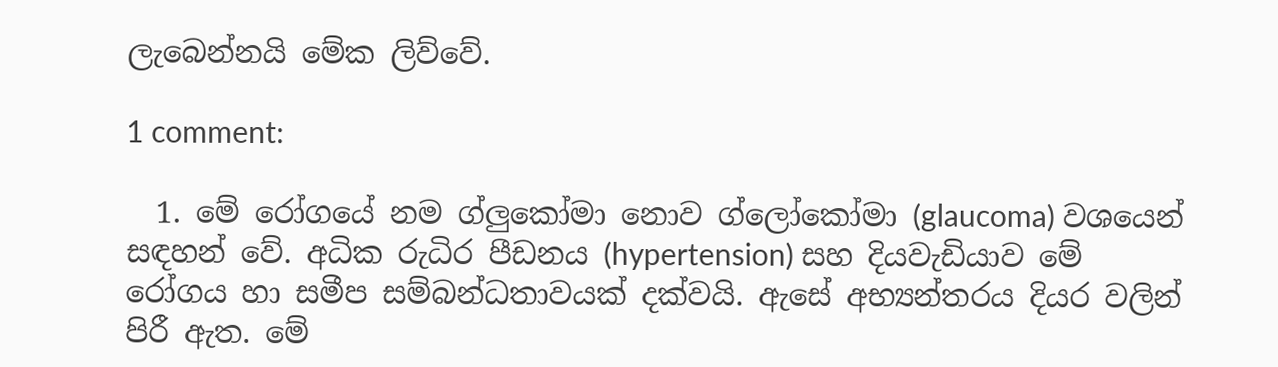ලැබෙන්නයි මේක ලිව්වේ.

1 comment:

  1. මේ රෝගයේ නම ග්ලුකෝමා නොව ග්ලෝකෝමා (glaucoma) වශයෙන් සඳහන් වේ. අධික රුධිර පීඩනය (hypertension) සහ දියවැඩියාව මේ රෝගය හා සමීප සම්බන්ධතාවයක් දක්වයි. ඇසේ අභ්‍යන්තරය දියර වලින් පිරී ඇත. මේ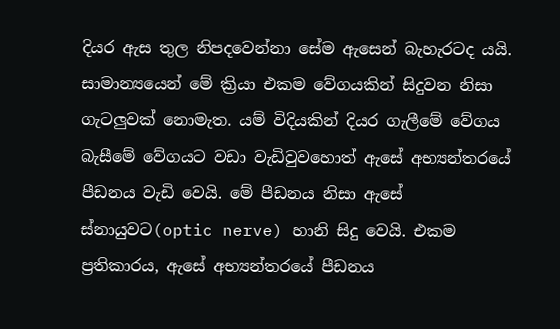දියර ඇස තුල නිපදවෙන්නා සේම ඇසෙන් බැහැරටද යයි. සාමාන්‍යයෙන් මේ ක්‍රියා එකම වේගයකින් සිදුවන නිසා ගැටලුවක් නොමැත. යම් විදියකින් දියර ගැලීමේ වේගය බැසීමේ වේගයට වඩා වැඩිවුවහොත් ඇසේ අභ්‍යන්තරයේ පීඩනය වැඩි වෙයි. මේ පීඩනය නිසා ඇසේ ස්නායුවට(optic nerve) හානි සිදු වෙයි. එකම ප්‍රතිකාරය, ඇසේ අභ්‍යන්තරයේ පීඩනය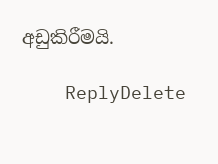අඩුකිරීමයි.

    ReplyDelete